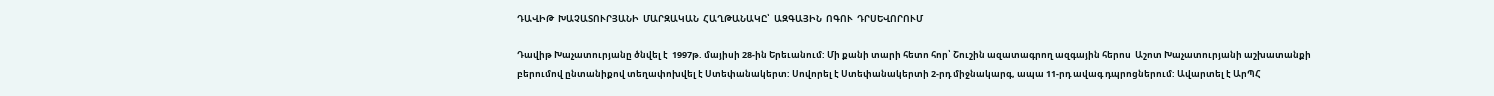ԴԱՎԻԹ  ԽԱՉԱՏՈՒՐՅԱՆԻ  ՄԱՐԶԱԿԱՆ  ՀԱՂԹԱՆԱԿԸ՝  ԱԶԳԱՅԻՆ  ՈԳՈՒ  ԴՐՍԵՎՈՐՈՒՄ

Դավիթ Խաչատուրյանը ծնվել է  1997թ. մայիսի 28-ին Երեւանում: Մի քանի տարի հետո հոր՝ Շուշին ազատագրող ազգային հերոս  Աշոտ Խաչատուրյանի աշխատանքի բերումով ընտանիքով տեղափոխվել է Ստեփանակերտ: Սովորել է Ստեփանակերտի 2-րդ միջնակարգ, ապա 11-րդ ավագ դպրոցներում: Ավարտել է ԱրՊՀ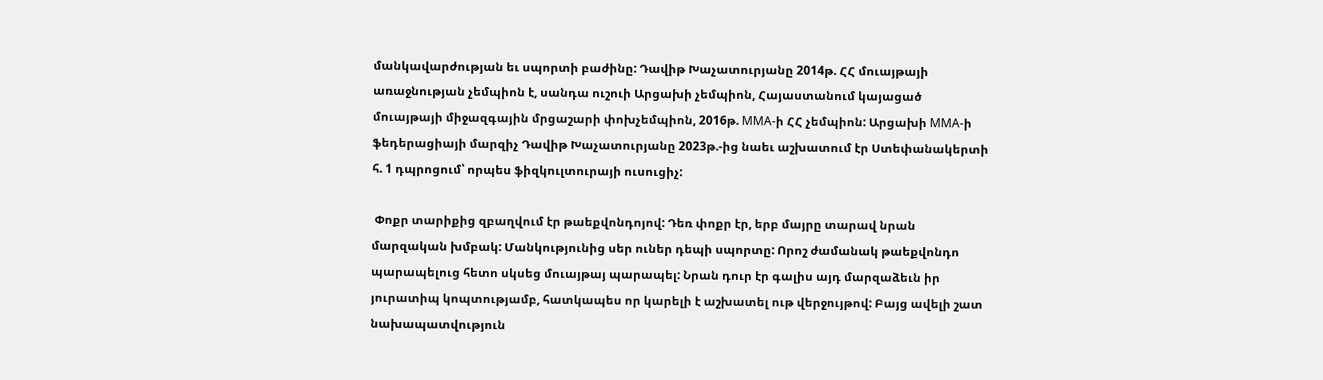մանկավարժության եւ սպորտի բաժինը: Դավիթ Խաչատուրյանը 2014թ. ՀՀ մուայթայի առաջնության չեմպիոն է, սանդա ուշուի Արցախի չեմպիոն, Հայաստանում կայացած մուայթայի միջազգային մրցաշարի փոխչեմպիոն, 2016թ. MMA-ի ՀՀ չեմպիոն: Արցախի MMA-ի ֆեդերացիայի մարզիչ Դավիթ Խաչատուրյանը 2023թ.-ից նաեւ աշխատում էր Ստեփանակերտի հ. 1 դպրոցում՝ որպես ֆիզկուլտուրայի ուսուցիչ:

 Փոքր տարիքից զբաղվում էր թաեքվոնդոյով: Դեռ փոքր էր, երբ մայրը տարավ նրան մարզական խմբակ: Մանկությունից սեր ուներ դեպի սպորտը: Որոշ ժամանակ թաեքվոնդո պարապելուց հետո սկսեց մուայթայ պարապել: Նրան դուր էր գալիս այդ մարզաձեւն իր յուրատիպ կոպտությամբ, հատկապես որ կարելի է աշխատել ութ վերջույթով: Բայց ավելի շատ նախապատվություն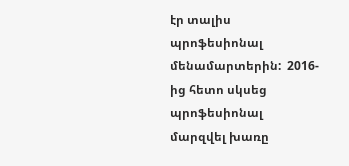էր տալիս պրոֆեսիոնալ մենամարտերին:  2016-ից հետո սկսեց պրոֆեսիոնալ մարզվել խառը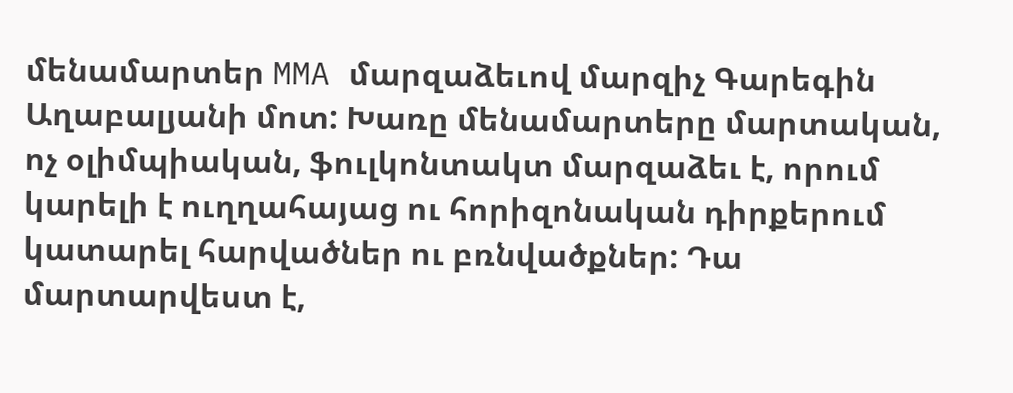մենամարտեր MMA մարզաձեւով մարզիչ Գարեգին Աղաբալյանի մոտ: Խառը մենամարտերը մարտական, ոչ օլիմպիական, ֆուլկոնտակտ մարզաձեւ է, որում կարելի է ուղղահայաց ու հորիզոնական դիրքերում կատարել հարվածներ ու բռնվածքներ: Դա մարտարվեստ է,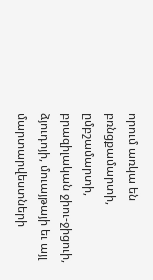որում առկա են բռնցքամարտի, ըմբշամարտի, բրազիլական ջիու-ջիցուի, ձյուդոյի, մուայթայի եւ այլ մարտարվեստների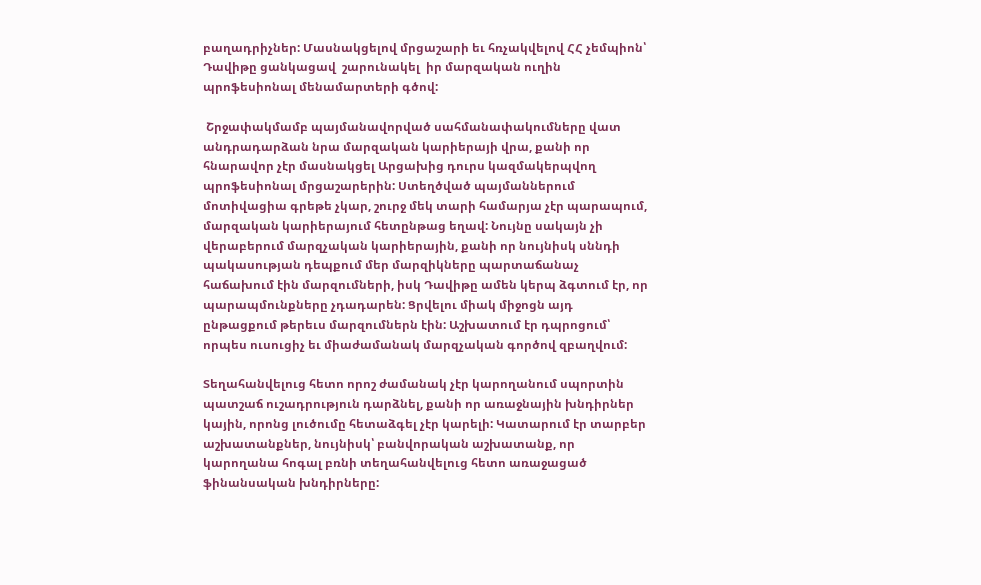բաղադրիչներ: Մասնակցելով մրցաշարի եւ հռչակվելով ՀՀ չեմպիոն՝ Դավիթը ցանկացավ  շարունակել  իր մարզական ուղին պրոֆեսիոնալ մենամարտերի գծով:

 Շրջափակմամբ պայմանավորված սահմանափակումները վատ անդրադարձան նրա մարզական կարիերայի վրա, քանի որ հնարավոր չէր մասնակցել Արցախից դուրս կազմակերպվող պրոֆեսիոնալ մրցաշարերին: Ստեղծված պայմաններում մոտիվացիա գրեթե չկար, շուրջ մեկ տարի համարյա չէր պարապում, մարզական կարիերայում հետընթաց եղավ: Նույնը սակայն չի վերաբերում մարզչական կարիերային, քանի որ նույնիսկ սննդի պակասության դեպքում մեր մարզիկները պարտաճանաչ հաճախում էին մարզումների, իսկ Դավիթը ամեն կերպ ձգտում էր, որ պարապմունքները չդադարեն: Ցրվելու միակ միջոցն այդ ընթացքում թերեւս մարզումներն էին: Աշխատում էր դպրոցում՝ որպես ուսուցիչ եւ միաժամանակ մարզչական գործով զբաղվում:

Տեղահանվելուց հետո որոշ ժամանակ չէր կարողանում սպորտին պատշաճ ուշադրություն դարձնել, քանի որ առաջնային խնդիրներ կային, որոնց լուծումը հետաձգել չէր կարելի: Կատարում էր տարբեր աշխատանքներ, նույնիսկ՝ բանվորական աշխատանք, որ կարողանա հոգալ բռնի տեղահանվելուց հետո առաջացած ֆինանսական խնդիրները: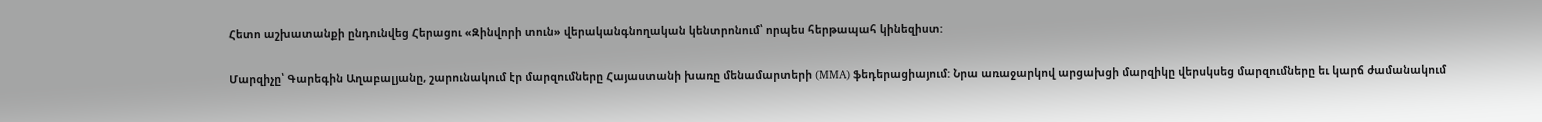Հետո աշխատանքի ընդունվեց Հերացու «Զինվորի տուն» վերականգնողական կենտրոնում՝ որպես հերթապահ կինեզիստ:

Մարզիչը՝ Գարեգին Աղաբալյանը, շարունակում էր մարզումները Հայաստանի խառը մենամարտերի (MMA) ֆեդերացիայում: Նրա առաջարկով արցախցի մարզիկը վերսկսեց մարզումները եւ կարճ ժամանակում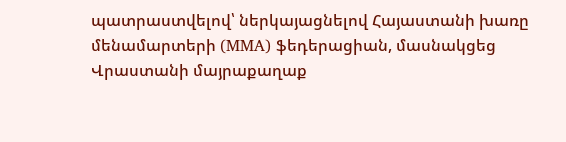պատրաստվելով՝ ներկայացնելով Հայաստանի խառը մենամարտերի (MMA) ֆեդերացիան, մասնակցեց Վրաստանի մայրաքաղաք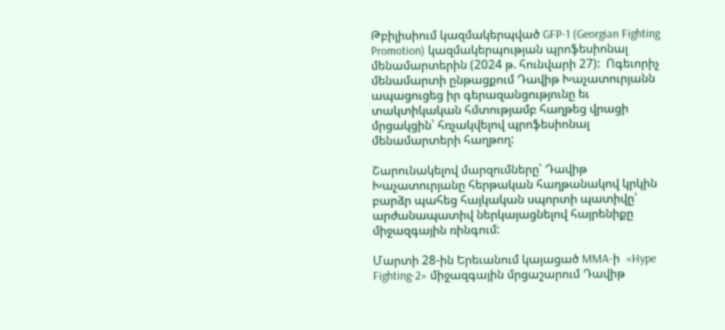Թբիլիսիում կազմակերպված GFP-1 (Georgian Fighting Promotion) կազմակերպության պրոֆեսիոնալ մենամարտերին (2024 թ. հունվարի 27):  Ոգեւորիչ մենամարտի ընթացքում Դավիթ Խաչատուրյանն ապացուցեց իր գերազանցությունը եւ տակտիկական հմտությամբ հաղթեց վրացի մրցակցին՝ հռչակվելով պրոֆեսիոնալ մենամարտերի հաղթող:

Շարունակելով մարզումները՝ Դավիթ Խաչատուրյանը հերթական հաղթանակով կրկին բարձր պահեց հայկական սպորտի պատիվը՝ արժանապատիվ ներկայացնելով հայրենիքը միջազգային ռինգում:

Մարտի 28-ին Երեւանում կայացած MMA-ի  «Hype Fighting-2» միջազգային մրցաշարում Դավիթ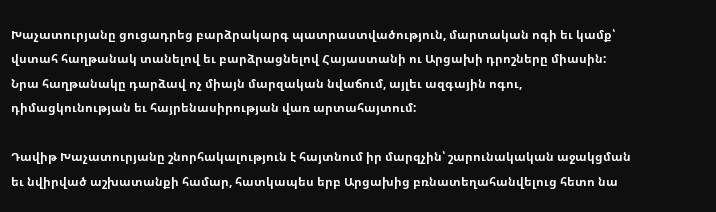Խաչատուրյանը ցուցադրեց բարձրակարգ պատրաստվածություն, մարտական ոգի եւ կամք՝ վստահ հաղթանակ տանելով եւ բարձրացնելով Հայաստանի ու Արցախի դրոշները միասին: Նրա հաղթանակը դարձավ ոչ միայն մարզական նվաճում, այլեւ ազգային ոգու, դիմացկունության եւ հայրենասիրության վառ արտահայտում:

Դավիթ Խաչատուրյանը շնորհակալություն է հայտնում իր մարզչին՝ շարունակական աջակցման եւ նվիրված աշխատանքի համար, հատկապես երբ Արցախից բռնատեղահանվելուց հետո նա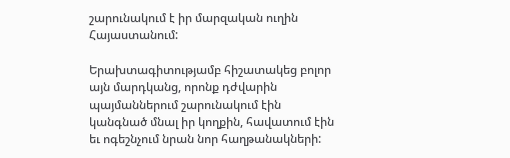շարունակում է իր մարզական ուղին Հայաստանում:

Երախտագիտությամբ հիշատակեց բոլոր այն մարդկանց, որոնք դժվարին պայմաններում շարունակում էին կանգնած մնալ իր կողքին, հավատում էին եւ ոգեշնչում նրան նոր հաղթանակների: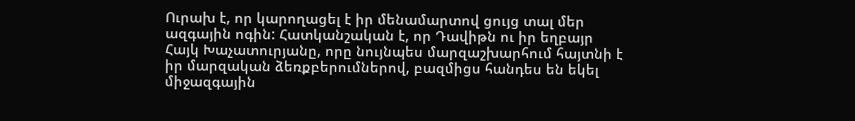Ուրախ է, որ կարողացել է իր մենամարտով ցույց տալ մեր ազգային ոգին: Հատկանշական է, որ Դավիթն ու իր եղբայր Հայկ Խաչատուրյանը, որը նույնպես մարզաշխարհում հայտնի է իր մարզական ձեռքբերումներով, բազմիցս հանդես են եկել միջազգային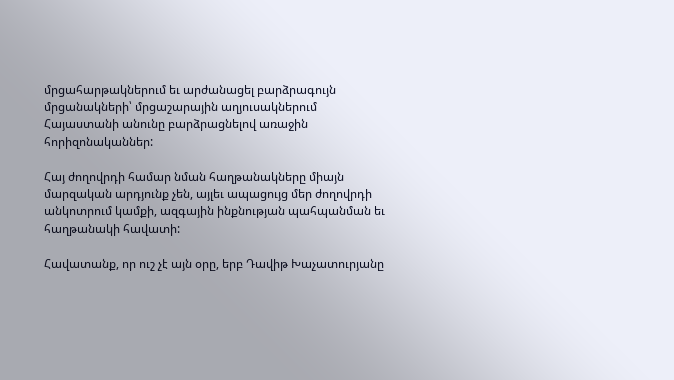մրցահարթակներում եւ արժանացել բարձրագույն մրցանակների՝ մրցաշարային աղյուսակներում Հայաստանի անունը բարձրացնելով առաջին հորիզոնականներ:

Հայ ժողովրդի համար նման հաղթանակները միայն մարզական արդյունք չեն, այլեւ ապացույց մեր ժողովրդի անկոտրում կամքի, ազգային ինքնության պահպանման եւ հաղթանակի հավատի:

Հավատանք, որ ուշ չէ այն օրը, երբ Դավիթ Խաչատուրյանը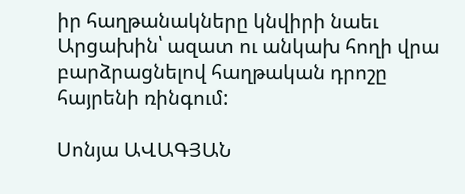իր հաղթանակները կնվիրի նաեւ Արցախին՝ ազատ ու անկախ հողի վրա բարձրացնելով հաղթական դրոշը հայրենի ռինգում:

Սոնյա ԱՎԱԳՅԱՆ